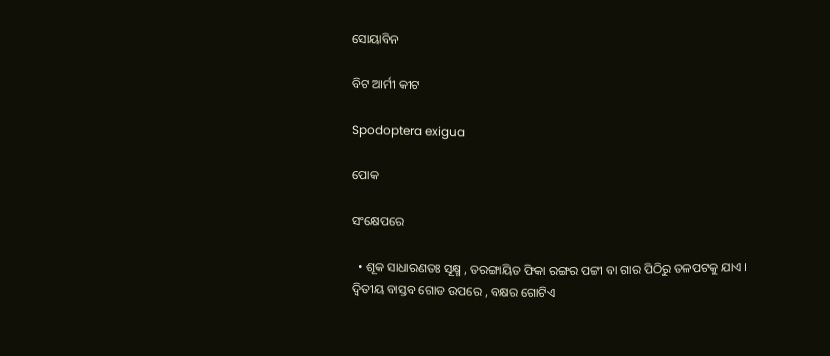ସୋୟାବିନ

ବିଟ ଆର୍ମୀ କୀଟ

Spodoptera exigua

ପୋକ

ସଂକ୍ଷେପରେ

  • ଶୂକ ସାଧାରଣତଃ ସୂକ୍ଷ୍ମ , ତରଙ୍ଗାୟିତ ଫିକା ରଙ୍ଗର ପଟ୍ଟୀ ବା ଗାର ପିଠିରୁ ତଳପଟକୁ ଯାଏ । ଦ୍ଵିତୀୟ ବାସ୍ତବ ଗୋଡ ଉପରେ , ବକ୍ଷର ଗୋଟିଏ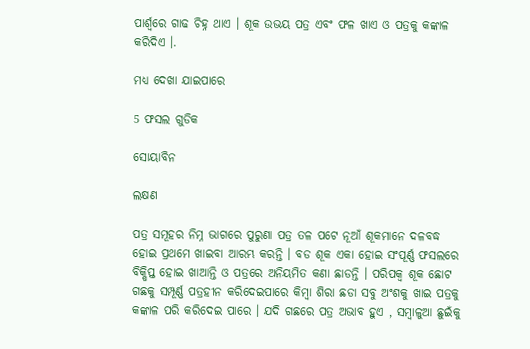ପାର୍ଶ୍ଵରେ ଗାଢ ଚିହ୍ନ ଥାଏ । ଶୂକ ଉଭୟ ପତ୍ର ଏବଂ ଫଳ ଖାଏ ଓ ପତ୍ରକୁ କଙ୍କାଳ କରିଦିଏ ।.

ମଧ୍ୟ ଦେଖା ଯାଇପାରେ

5 ଫସଲ ଗୁଡିକ

ସୋୟାବିନ

ଲକ୍ଷଣ

ପତ୍ର ସମୂହର ନିମ୍ନ ଭାଗରେ ପୁରୁଣା ପତ୍ର ତଳ ପଟେ ନୂଆଁ ଶୂକମାନେ ଦଳବଦ୍ଧ ହୋଇ ପ୍ରଥମେ ଖାଇବା ଆରମ୍ଭ କରନ୍ତି । ବଡ ଶୂକ ଏକା ହୋଇ ସଂପୂର୍ଣ୍ଣ ଫସଲରେ ବିକ୍ଷିପ୍ତ ହୋଇ ଖାଆନ୍ତି ଓ ପତ୍ରରେ ଅନିୟମିତ କଣା ଛାଡନ୍ତି । ପରିପକ୍ଵ ଶୂକ ଛୋଟ ଗଛକୁ ସମ୍ପୂର୍ଣ୍ଣ ପତ୍ରହୀନ କରିଦେଇପାରେ କିମ୍ବା ଶିରା ଛଡା ସବୁ ଅଂଶକୁ ଖାଇ ପତ୍ରକୁ କଙ୍କାଳ ପରି କରିଦେଇ ପାରେ । ଯଦି ଗଛରେ ପତ୍ର ଅଭାବ ହୁଏ , ସମ୍ବାଳୁଆ ଛୁଇଁକୁ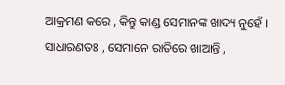ଆକ୍ରମଣ କରେ , କିନ୍ତୁ କାଣ୍ଡ ସେମାନଙ୍କ ଖାଦ୍ୟ ନୁହେଁ । ସାଧାରଣତଃ , ସେମାନେ ରାତିରେ ଖାଆନ୍ତି ,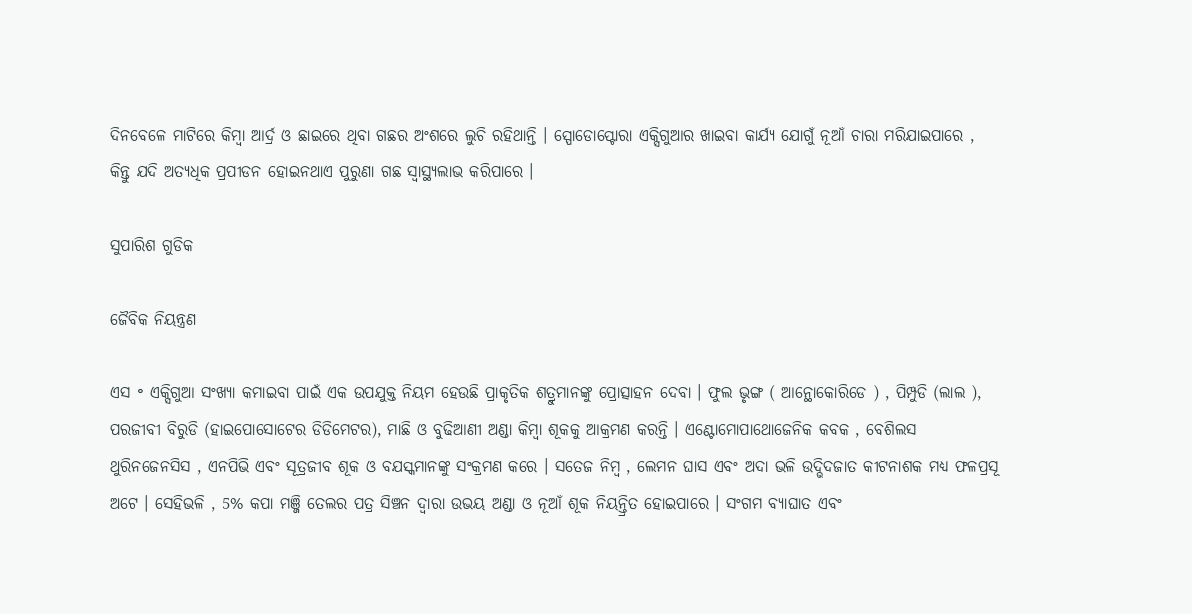ଦିନବେଳେ ମାଟିରେ କିମ୍ବା ଆର୍ଦ୍ର ଓ ଛାଇରେ ଥିବା ଗଛର ଅଂଶରେ ଲୁଚି ରହିଥାନ୍ତି । ସ୍ପୋଡୋପ୍ଟୋରା ଏକ୍ସିଗୁଆର ଖାଇବା କାର୍ଯ୍ୟ ଯୋଗୁଁ ନୂଆଁ ଚାରା ମରିଯାଇପାରେ , କିନ୍ତୁ ଯଦି ଅତ୍ୟଧିକ ପ୍ରପୀଡନ ହୋଇନଥାଏ ପୁରୁଣା ଗଛ ସ୍ଵାସ୍ଥ୍ୟଲାଭ କରିପାରେ ।

ସୁପାରିଶ ଗୁଡିକ

ଜୈବିକ ନିୟନ୍ତ୍ରଣ

ଏସ ॰ ଏକ୍ସିଗୁଆ ସଂଖ୍ୟା କମାଇବା ପାଇଁ ଏକ ଉପଯୁକ୍ତ ନିୟମ ହେଉଛି ପ୍ରାକୃତିକ ଶତ୍ରୁମାନଙ୍କୁ ପ୍ରୋତ୍ସାହନ ଦେବା । ଫୁଲ ଭୃଙ୍ଗ ( ଆନ୍ଥୋକୋରିଡେ ) , ପିମ୍ପୁଡି (ଲାଲ ), ପରଜୀବୀ ବିରୁଡି (ହାଇପୋସୋଟେର ଡିଡିମେଟର), ମାଛି ଓ ବୁଢିଆଣୀ ଅଣ୍ଡା କିମ୍ବା ଶୂକକୁ ଆକ୍ରମଣ କରନ୍ତି । ଏଣ୍ଟୋମୋପାଥୋଜେନିକ କବକ , ବେଶିଲସ ଥୁରିନଜେନସିସ , ଏନପିଭି ଏବଂ ସୂତ୍ରଜୀବ ଶୂକ ଓ ବଯସ୍କମାନଙ୍କୁ ସଂକ୍ରମଣ କରେ । ସତେଜ ନିମ୍ବ , ଲେମନ ଘାସ ଏବଂ ଅଦା ଭଳି ଉଦ୍ଭିଦଜାତ କୀଟନାଶକ ମଧ୍ୟ ଫଳପ୍ରସୂ ଅଟେ । ସେହିଭଳି , 5% କପା ମଞ୍ଜି ତେଲର ପତ୍ର ସିଞ୍ଚନ ଦ୍ଵାରା ଉଭୟ ଅଣ୍ଡା ଓ ନୂଆଁ ଶୂକ ନିୟନ୍ତ୍ରିତ ହୋଇପାରେ । ସଂଗମ ବ୍ୟାଘାତ ଏବଂ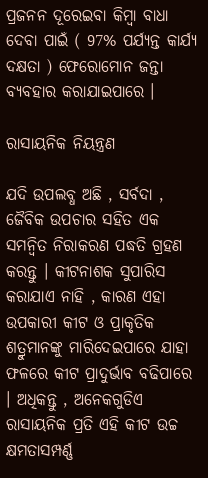ପ୍ରଜନନ ଦୂରେଇବା କିମ୍ବା ବାଧା ଦେବା ପାଇଁ ( 97% ପର୍ଯ୍ୟନ୍ତ କାର୍ଯ୍ୟ ଦକ୍ଷତା ) ଫେରୋମୋନ ଜନ୍ତା ବ୍ୟବହାର କରାଯାଇପାରେ ।

ରାସାୟନିକ ନିୟନ୍ତ୍ରଣ

ଯଦି ଉପଲବ୍ଧ ଅଛି , ସର୍ବଦା , ଜୈବିକ ଉପଚାର ସହିତ ଏକ ସମନ୍ଵିତ ନିରାକରଣ ପଦ୍ଧତି ଗ୍ରହଣ କରନ୍ତୁ । କୀଟନାଶକ ସୁପାରିସ କରାଯାଏ ନାହି , କାରଣ ଏହା ଉପକାରୀ କୀଟ ଓ ପ୍ରାକୃତିକ ଶତ୍ରୁମାନଙ୍କୁ ମାରିଦେଇପାରେ ଯାହା ଫଳରେ କୀଟ ପ୍ରାଦୁର୍ଭାବ ବଢିପାରେ । ଅଧିକନ୍ତୁ , ଅନେକଗୁଡିଏ ରାସାୟନିକ ପ୍ରତି ଏହି କୀଟ ଉଚ୍ଚ କ୍ଷମତାସମ୍ପର୍ଣ୍ଣ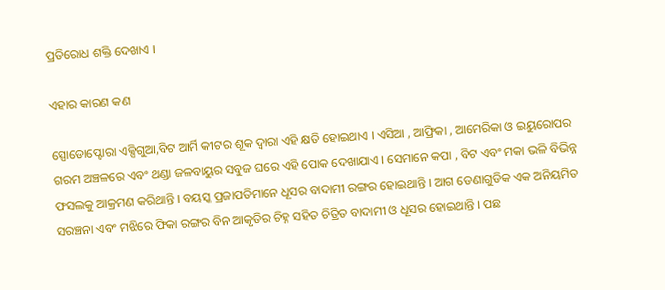ପ୍ରତିରୋଧ ଶକ୍ତି ଦେଖାଏ ।

ଏହାର କାରଣ କଣ

ସ୍ପୋଡୋପ୍ଟୋରା ଏକ୍ସିଗୁଆ,ବିଟ ଆର୍ମି କୀଟର ଶୂକ ଦ୍ଵାରା ଏହି କ୍ଷତି ହୋଇଥାଏ । ଏସିଆ , ଆଫ୍ରିକା , ଆମେରିକା ଓ ଇୟୁରୋପର ଗରମ ଅଞ୍ଚଳରେ ଏବଂ ଥଣ୍ଡା ଜଳବାୟୁର ସବୁଜ ଘରେ ଏହି ପୋକ ଦେଖାଯାଏ । ସେମାନେ କପା , ବିଟ ଏବଂ ମକା ଭଳି ବିଭିନ୍ନ ଫସଲକୁ ଆକ୍ରମଣ କରିଥାନ୍ତି । ବୟସ୍କ ପ୍ରଜାପତିମାନେ ଧୂସର ବାଦାମୀ ରଙ୍ଗର ହୋଇଥାନ୍ତି । ଆଗ ଡେଣାଗୁଡିକ ଏକ ଅନିୟମିତ ସରଞ୍ଚନା ଏବଂ ମଝିରେ ଫିକା ରଙ୍ଗର ବିନ ଆକୃତିର ଚିହ୍ନ ସହିତ ଚିତ୍ରିତ ବାଦାମୀ ଓ ଧୂସର ହୋଇଥାନ୍ତି । ପଛ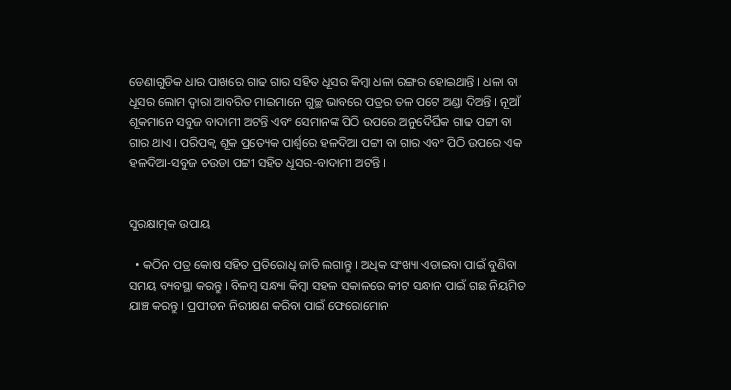ଡେଣାଗୁଡିକ ଧାର ପାଖରେ ଗାଢ ଗାର ସହିତ ଧୂସର କିମ୍ବା ଧଳା ରଙ୍ଗର ହୋଇଥାନ୍ତି । ଧଳା ବା ଧୂସର ଲୋମ ଦ୍ଵାରା ଆବରିତ ମାଇମାନେ ଗୁଚ୍ଛ ଭାବରେ ପତ୍ରର ତଳ ପଟେ ଅଣ୍ଡା ଦିଅନ୍ତି । ନୂଆଁ ଶୂକମାନେ ସବୁଜ ବାଦାମୀ ଅଟନ୍ତି ଏବଂ ସେମାନଙ୍କ ପିଠି ଉପରେ ଅନୁଦୈର୍ଘିକ ଗାଢ ପଟ୍ଟୀ ବା ଗାର ଥାଏ । ପରିପକ୍ଵ ଶୂକ ପ୍ରତ୍ୟେକ ପାର୍ଶ୍ଵରେ ହଳଦିଆ ପଟ୍ଟୀ ବା ଗାର ଏବଂ ପିଠି ଉପରେ ଏକ ହଳଦିଆ-ସବୁଜ ଚଉଡା ପଟ୍ଟୀ ସହିତ ଧୂସର-ବାଦାମୀ ଅଟନ୍ତି ।


ସୁରକ୍ଷାତ୍ମକ ଉପାୟ

  • କଠିନ ପତ୍ର କୋଷ ସହିତ ପ୍ରତିରୋଧି ଜାତି ଲଗାନ୍ତୁ । ଅଧିକ ସଂଖ୍ୟା ଏଡାଇବା ପାଇଁ ବୁଣିବା ସମୟ ବ୍ୟବସ୍ଥା କରନ୍ତୁ । ବିଳମ୍ବ ସନ୍ଧ୍ୟା କିମ୍ବା ସହଳ ସକାଳରେ କୀଟ ସନ୍ଧାନ ପାଇଁ ଗଛ ନିୟମିତ ଯାଞ୍ଚ କରନ୍ତୁ । ପ୍ରପୀଡନ ନିରୀକ୍ଷଣ କରିବା ପାଇଁ ଫେରୋମୋନ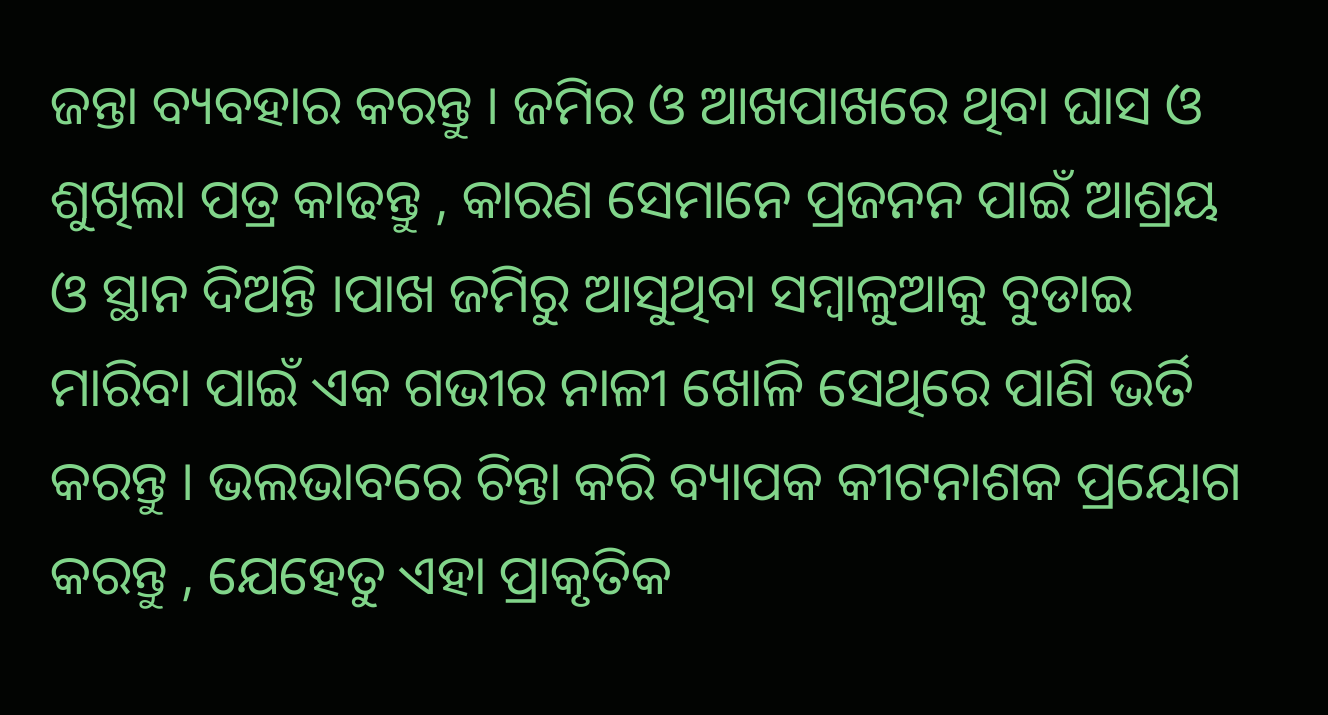ଜନ୍ତା ବ୍ୟବହାର କରନ୍ତୁ । ଜମିର ଓ ଆଖପାଖରେ ଥିବା ଘାସ ଓ ଶୁଖିଲା ପତ୍ର କାଢନ୍ତୁ , କାରଣ ସେମାନେ ପ୍ରଜନନ ପାଇଁ ଆଶ୍ରୟ ଓ ସ୍ଥାନ ଦିଅନ୍ତି ।ପାଖ ଜମିରୁ ଆସୁଥିବା ସମ୍ବାଳୁଆକୁ ବୁଡାଇ ମାରିବା ପାଇଁ ଏକ ଗଭୀର ନାଳୀ ଖୋଳି ସେଥିରେ ପାଣି ଭର୍ତି କରନ୍ତୁ । ଭଲଭାବରେ ଚିନ୍ତା କରି ବ୍ୟାପକ କୀଟନାଶକ ପ୍ରୟୋଗ କରନ୍ତୁ , ଯେହେତୁ ଏହା ପ୍ରାକୃତିକ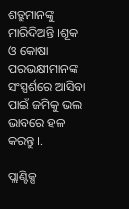ଶତ୍ରୁମାନଙ୍କୁ ମାରିଦିଅନ୍ତି ।ଶୂକ ଓ କୋଷା ପରଭକ୍ଷୀମାନଙ୍କ ସଂସ୍ପର୍ଶରେ ଆସିବା ପାଇଁ ଜମିକୁ ଭଲ ଭାବରେ ହଳ କରନ୍ତୁ ।.

ପ୍ଲାଣ୍ଟିକ୍ସ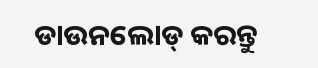ଡାଉନଲୋଡ୍ କରନ୍ତୁ